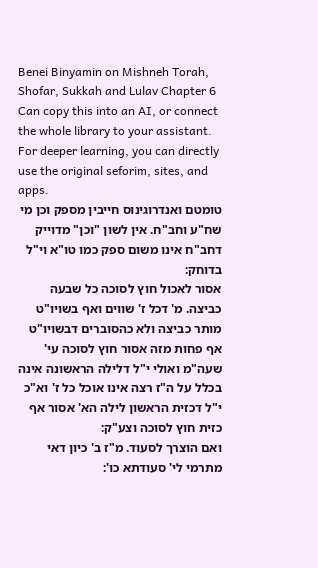Benei Binyamin on Mishneh Torah, Shofar, Sukkah and Lulav Chapter 6
Can copy this into an AI, or connect the whole library to your assistant. For deeper learning, you can directly use the original seforim, sites, and apps.
טומטם ואנדרוגינוס חייבין מספק וכן מי שח"ע וחב"ח. אין לשון "וכן" מדוייק דחב"ח אינו משום ספק כמו טו"א וי"ל בדוחק:
אסור לאכול חוץ לסוכה כל שבעה כביצה. מ' דכל ז' שווים ואף בשויו"ט מותר כביצה ולא כהסוברים דבשויו"ט אף פחות מזה אסור חוץ לסוכה עי' שעה"מ ואולי י"ל דלילה הראשונה אינה בכלל על ה"ז רצה אינו אוכל כל ז' וא"כ י"ל דכזית הראשון לילה הא' אסור אף כזית חוץ לסוכה וצע"ק:
ואם הוצרך לסעוד. מ"ז ב' כיון דאי מתרמי לי' סעודתא כו':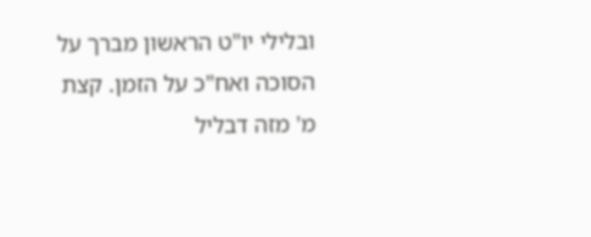ובלילי יו"ט הראשון מברך על הסוכה ואח"כ על הזמן. קצת מ' מזה דבליל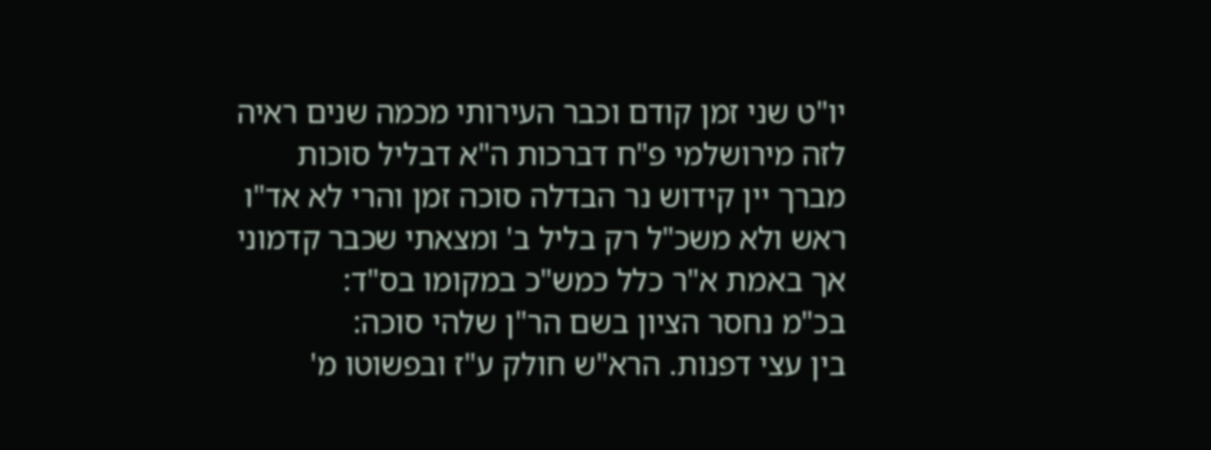יו"ט שני זמן קודם וכבר העירותי מכמה שנים ראיה לזה מירושלמי פ"ח דברכות ה"א דבליל סוכות מברך יין קידוש נר הבדלה סוכה זמן והרי לא אד"ו ראש ולא משכ"ל רק בליל ב' ומצאתי שכבר קדמוני אך באמת א"ר כלל כמש"כ במקומו בס"ד:
בכ"מ נחסר הציון בשם הר"ן שלהי סוכה:
בין עצי דפנות. הרא"ש חולק ע"ז ובפשוטו מ'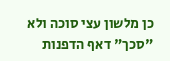כן מלשון עצי סוכה ולא "סכך" דאף הדפנות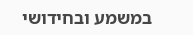במשמע ובחידושי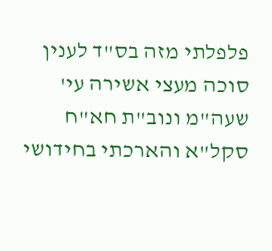פלפלתי מזה בס"ד לענין סוכה מעצי אשירה עי' שעה"מ ונוב"ת חא"ח סקל"א והארכתי בחידושי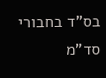בס"ד בחבורי סד"מ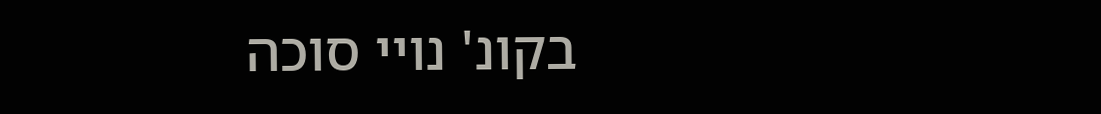בקונ' נויי סוכה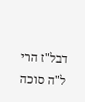דבל"ז הרי ל"ה סוכה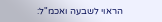הראוי לשבעה ואכמ"ל: